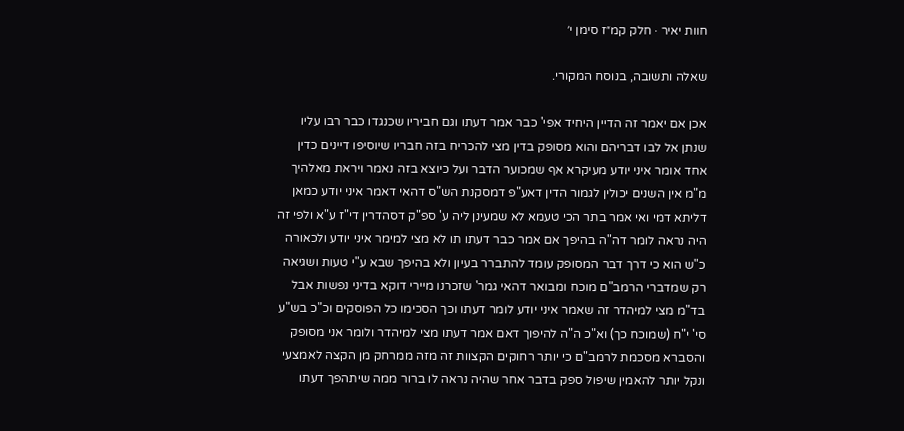חוות יאיר · חלק קמ״ז סימן י׳

שאלה ותשובה, בנוסח המקורי.

אכן אם יאמר זה הדיין היחיד אפי' כבר אמר דעתו וגם חביריו שכנגדו כבר רבו עליו שנתן אל לבו דבריהם והוא מסופק בדין מצי להכריח בזה חבריו שיוסיפו דיינים כדין אחד אומר איני יודע מעיקרא אף שמכוער הדבר ועל כיוצא בזה נאמר ויראת מאלהיך מ"מ אין השנים יכולין לגמור הדין דאע"פ דמסקנת הש"ס דהאי דאמר איני יודע כמאן דליתא דמי ואי אמר בתר הכי טעמא לא שמעינן ליה ע' ספ"ק דסהדרין די"ז ע"א ולפי זה היה נראה לומר דה"ה בהיפך אם אמר כבר דעתו תו לא מצי למימר איני יודע ולכאורה כ"ש הוא כי דרך דבר המסופק עומד להתברר בעיון ולא בהיפך שבא ע"י טעות ושגיאה רק שמדברי הרמב"ם מוכח ומבואר דהאי גמר' שזכרנו מיירי דוקא בדיני נפשות אבל בד"מ מצי למיהדר זה שאמר איני יודע לומר דעתו וכך הסכימו כל הפוסקים וכ"כ בש"ע סי' י"ח (שמוכח כך) וא"כ ה"ה להיפוך דאם אמר דעתו מצי למיהדר ולומר אני מסופק והסברא מסכמת לרמב"ם כי יותר רחוקים הקצוות זה מזה ממרחק מן הקצה לאמצעי ונקל יותר להאמין שיפול ספק בדבר אחר שהיה נראה לו ברור ממה שיתהפך דעתו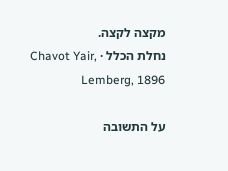מקצה לקצה.
נחלת הכלל · Chavot Yair, Lemberg, 1896

על התשובה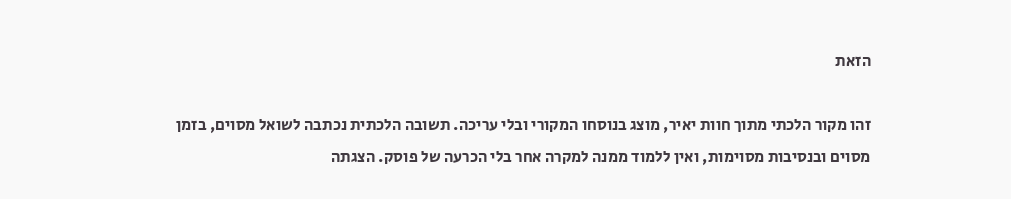הזאת

זהו מקור הלכתי מתוך חוות יאיר, מוצג בנוסחו המקורי ובלי עריכה. תשובה הלכתית נכתבה לשואל מסוים, בזמן מסוים ובנסיבות מסוימות, ואין ללמוד ממנה למקרה אחר בלי הכרעה של פוסק. הצגתה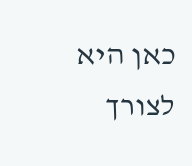כאן היא לצורך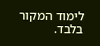לימוד המקור בלבד.